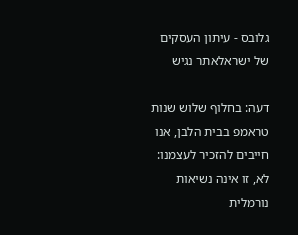גלובס - עיתון העסקים של ישראלאתר נגיש

דעה: בחלוף שלוש שנות טראמפ בבית הלבן, אנו חייבים להזכיר לעצמנו: לא, זו אינה נשיאות נורמלית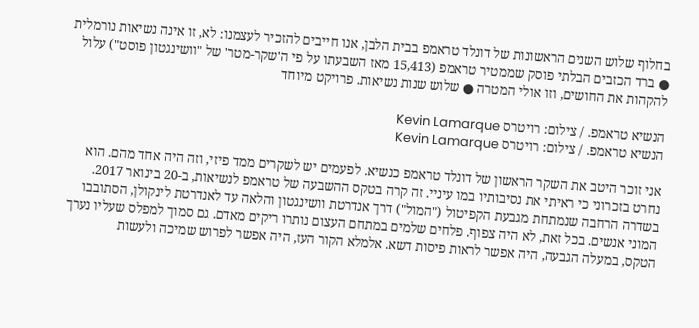בחלוף שלוש השנים הראשונות של דונלד טראמפ בבית הלבן, אנו חייבים להזכיר לעצמנו: לא, זו אינה נשיאות נורמלית ● ברד הכזבים הבלתי פוסק שממטיר טראמפ (15,413 מאז השבעתו על פי ה'שקר-מטר' של "וושינגטון פוסט") עלול להקהות את החושים, וזו אולי המטרה ● שלוש שנות נשיאות. פרויקט מיוחד

הנשיא טראמפ. / צילום: רויטרס Kevin Lamarque
הנשיא טראמפ. / צילום: רויטרס Kevin Lamarque

אני זוכר היטב את השקר הראשון של דונלד טראמפ כנשיא. לפעמים יש לשקרים ממד פיזי, וזה היה אחד מהם. הוא נחרט בזכרוני כי ראיתי את נסיבותיו במו עיניי. זה קרה בטקס ההשבעה של טראמפ לנשיאות, ב-20 בינואר 2017. בשדרה הרחבה שנמתחת מגבעת הקפיטול ("המול") דרך אנדרטת וושינגטון והלאה עד לאנדרטת לינקולן, הסתובבו המוני אנשים. בכל זאת, לא היה צפוף. פלחים שלמים במתחם העצום נותרו ריקים מאדם. גם סמוך למפלס שעליו נערך הטקס, במעלה הגבעה, היה אפשר לראות פיסות דשא. אלמלא הקור העז, היה אפשר לפרוש שמיכה ולעשות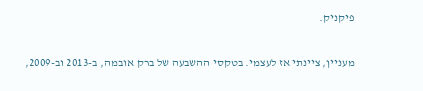פיקניק.

מעניין, ציינתי אז לעצמי. בטקסי ההשבעה של ברק אובמה, ב-2013 וב-2009,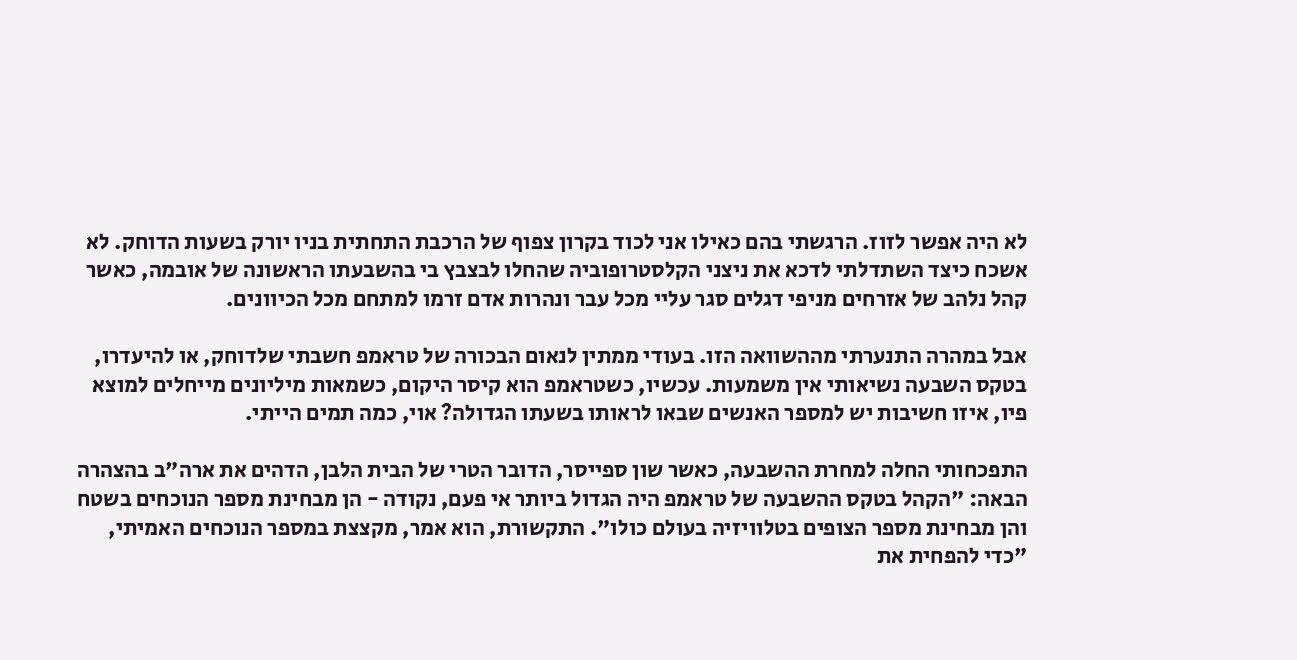לא היה אפשר לזוז. הרגשתי בהם כאילו אני לכוד בקרון צפוף של הרכבת התחתית בניו יורק בשעות הדוחק. לא אשכח כיצד השתדלתי לדכא את ניצני הקלסטרופוביה שהחלו לבצבץ בי בהשבעתו הראשונה של אובמה, כאשר קהל נלהב של אזרחים מניפי דגלים סגר עליי מכל עבר ונהרות אדם זרמו למתחם מכל הכיוונים.

אבל במהרה התנערתי מההשוואה הזו. בעודי ממתין לנאום הבכורה של טראמפ חשבתי שלדוחק, או להיעדרו, בטקס השבעה נשיאותי אין משמעות. עכשיו, כשטראמפ הוא קיסר היקום, כשמאות מיליונים מייחלים למוצא פיו, איזו חשיבות יש למספר האנשים שבאו לראותו בשעתו הגדולה? אוי, כמה תמים הייתי.

התפכחותי החלה למחרת ההשבעה, כאשר שון ספייסר, הדובר הטרי של הבית הלבן, הדהים את ארה"ב בהצהרה הבאה: "הקהל בטקס ההשבעה של טראמפ היה הגדול ביותר אי פעם, נקודה - הן מבחינת מספר הנוכחים בשטח והן מבחינת מספר הצופים בטלוויזיה בעולם כולו". התקשורת, הוא אמר, מקצצת במספר הנוכחים האמיתי, "כדי להפחית את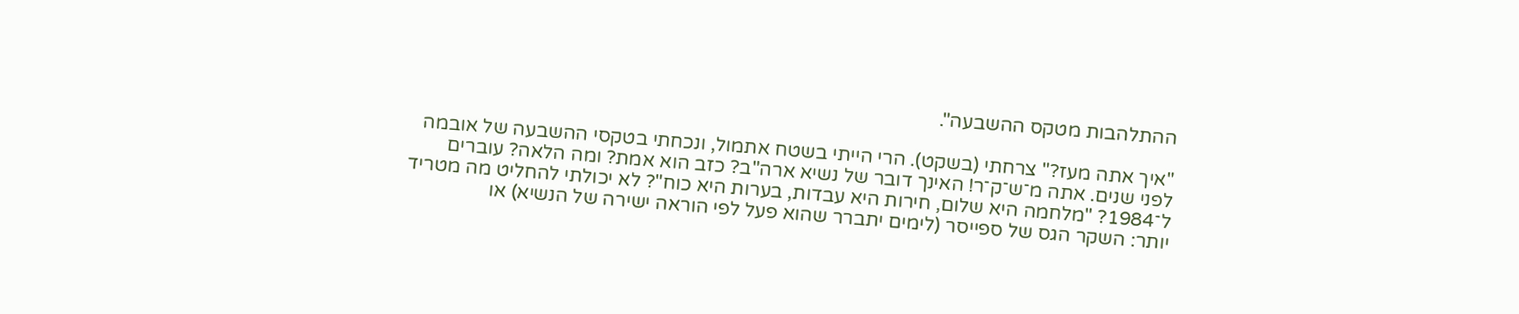ההתלהבות מטקס ההשבעה".

"איך אתה מעז?" צרחתי (בשקט). הרי הייתי בשטח אתמול, ונכחתי בטקסי ההשבעה של אובמה לפני שנים. אתה מ־ש־ק־ר! האינך דובר של נשיא ארה"ב? כזב הוא אמת? ומה הלאה? עוברים ל־1984? "מלחמה היא שלום, חירות היא עבדות, בערות היא כוח"? לא יכולתי להחליט מה מטריד יותר: השקר הגס של ספייסר (לימים יתברר שהוא פעל לפי הוראה ישירה של הנשיא) או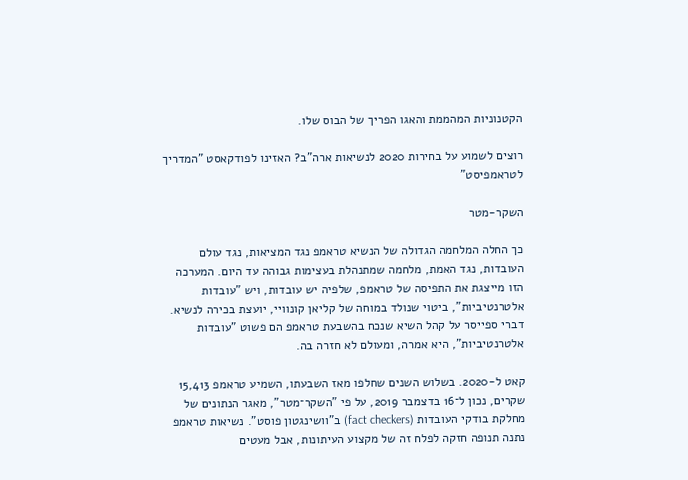הקטנוניות המהממת והאגו הפריך של הבוס שלו.

רוצים לשמוע על בחירות 2020 לנשיאות ארה"ב? האזינו לפודקאסט "המדריך לטראמפיסט"

השקר-מטר

כך החלה המלחמה הגדולה של הנשיא טראמפ נגד המציאות, נגד עולם העובדות, נגד האמת, מלחמה שמתנהלת בעצימות גבוהה עד היום. המערכה הזו מייצגת את התפיסה של טראמפ, שלפיה יש עובדות, ויש "עובדות אלטרנטיביות", ביטוי שנולד במוחה של קליאן קונוויי, יועצת בכירה לנשיא. דברי ספייסר על קהל השיא שנכח בהשבעת טראמפ הם פשוט "עובדות אלטרנטיביות", היא אמרה, ומעולם לא חזרה בה.

קאט ל-2020. בשלוש השנים שחלפו מאז השבעתו, השמיע טראמפ 15,413 שקרים, נכון ל־16 בדצמבר 2019, על פי "השקר־מטר", מאגר הנתונים של מחלקת בודקי העובדות (fact checkers) ב"וושינגטון פוסט". נשיאות טראמפ נתנה תנופה חזקה לפלח זה של מקצוע העיתונות, אבל מעטים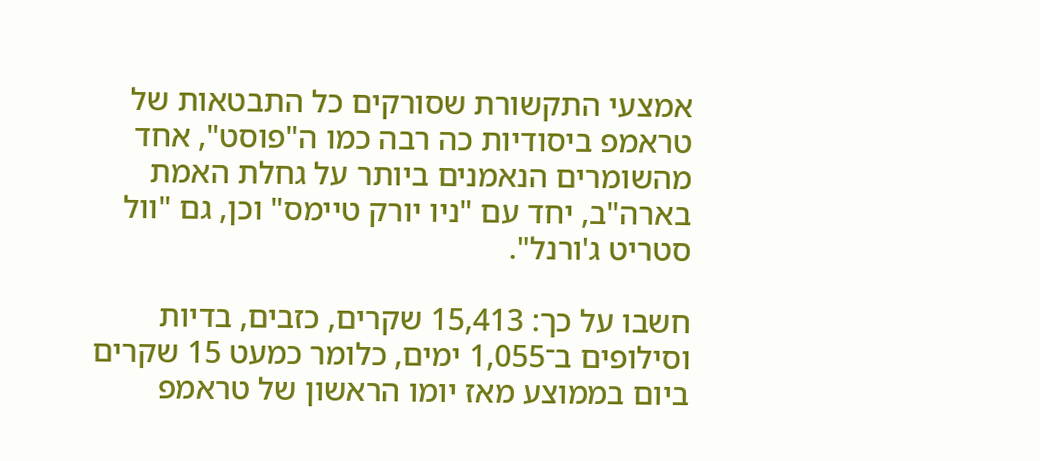אמצעי התקשורת שסורקים כל התבטאות של טראמפ ביסודיות כה רבה כמו ה"פוסט", אחד מהשומרים הנאמנים ביותר על גחלת האמת בארה"ב, יחד עם "ניו יורק טיימס" וכן, גם "וול סטריט ג'ורנל".

חשבו על כך: 15,413 שקרים, כזבים, בדיות וסילופים ב־1,055 ימים, כלומר כמעט 15 שקרים ביום בממוצע מאז יומו הראשון של טראמפ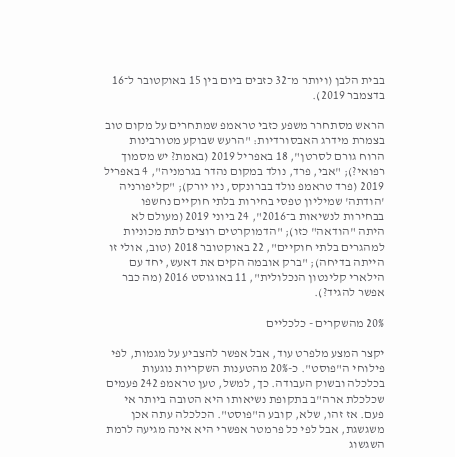בבית הלבן (ויותר מ־32 כזבים ביום בין 15 באוקטובר ל־16 בדצמבר 2019).

הראש מסתחרר משפע כזבי טראמפ שמתחרים על מקום טוב בצמרת מידרג האבסורדיות: "הרעש שבוקע מטורבינות הרוח גורם לסרטן", 18 באפריל 2019 (באמת? יש מסמוך רפואי?); "אבי, פרד, נולד במקום נהדר בגרמניה", 4 באפריל 2019 (פרד טראמפ נולד בברונקס, ניו יורק); "קליפורניה 'הודתה' שמיליון טפסי בחירות בלתי חוקיים נחשפו בבחירות לנשיאות ב־2016", 24 ביוני 2019 (מעולם לא היתה "הודאה" כזו); "הדמוקרטים רוצים לתת מכוניות למהגרים בלתי חוקיים", 22 באוקטובר 2018 (טוב, אולי זו הייתה בדיחה); "ברק אובמה הקים את דאעש, יחד עם הילארי קלינטון הנכלולית", 11 באוגוסט 2016 (מה כבר אפשר להגיד?).

20% מהשקרים - כלכליים

יקצר המצע מלפרט עוד, אבל אפשר להצביע על מגמות, לפי פילוחי ה"פוסט". כ-20% מהטענות השקריות נוגעות בכלכלה ובשוק העבודה. כך, למשל, טען טראמפ 242 פעמים שכלכלת ארה"ב בתקופת נשיאותו היא הטובה ביותר אי פעם. אז זהו, שלא, קובע ה"פוסט". הכלכלה עתה אכן משגשגת, אבל לפי כל פרמטר אפשרי היא אינה מגיעה לרמת השגשוג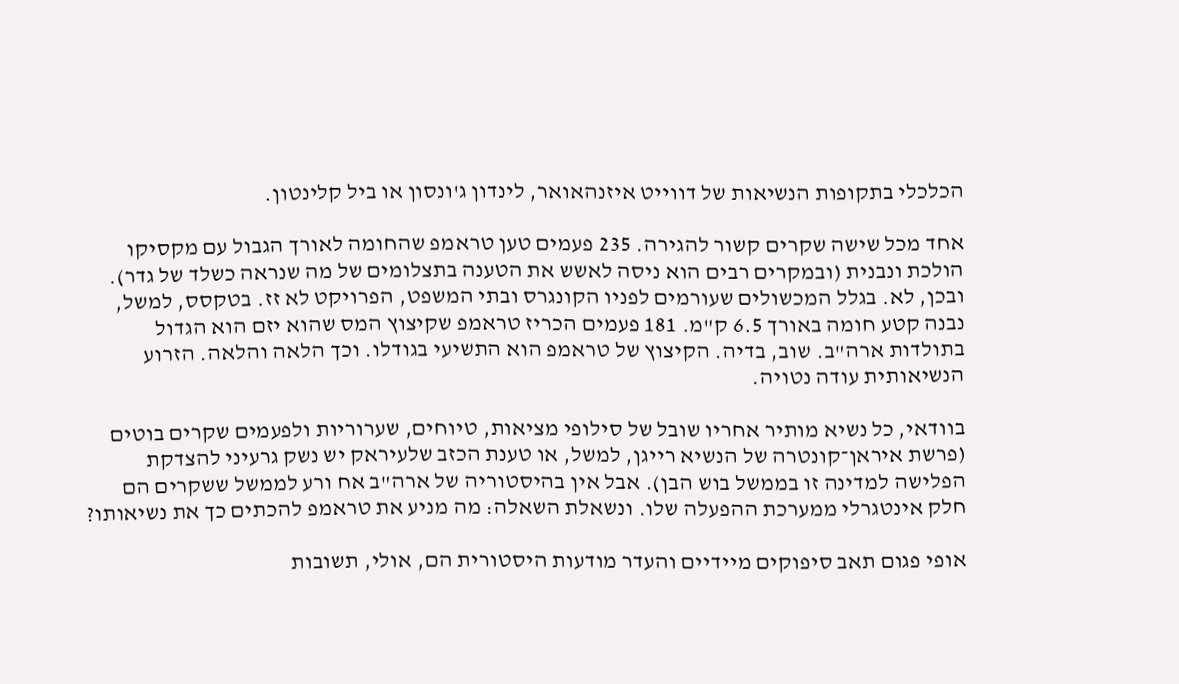הכלכלי בתקופות הנשיאות של דווייט איזנהאואר, לינדון ג'ונסון או ביל קלינטון.

אחד מכל שישה שקרים קשור להגירה. 235 פעמים טען טראמפ שהחומה לאורך הגבול עם מקסיקו הולכת ונבנית (ובמקרים רבים הוא ניסה לאשש את הטענה בתצלומים של מה שנראה כשלד של גדר). ובכן, לא. בגלל המכשולים שעורמים לפניו הקונגרס ובתי המשפט, הפרויקט לא זז. בטקסס, למשל, נבנה קטע חומה באורך 6.5 ק"מ. 181 פעמים הכריז טראמפ שקיצוץ המס שהוא יזם הוא הגדול בתולדות ארה"ב. שוב, בדיה. הקיצוץ של טראמפ הוא התשיעי בגודלו. וכך הלאה והלאה. הזרוע הנשיאותית עודה נטויה.

בוודאי, כל נשיא מותיר אחריו שובל של סילופי מציאות, טיוחים, שערוריות ולפעמים שקרים בוטים (פרשת איראן־קונטרה של הנשיא רייגן, למשל, או טענת הכזב שלעיראק יש נשק גרעיני להצדקת הפלישה למדינה זו בממשל בוש הבן). אבל אין בהיסטוריה של ארה"ב אח ורע לממשל ששקרים הם חלק אינטגרלי ממערכת ההפעלה שלו. ונשאלת השאלה: מה מניע את טראמפ להכתים כך את נשיאותו?

אופי פגום תאב סיפוקים מיידיים והעדר מודעות היסטורית הם, אולי, תשובות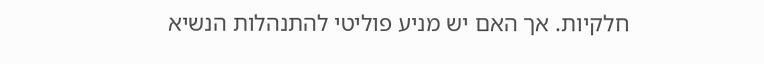חלקיות. אך האם יש מניע פוליטי להתנהלות הנשיא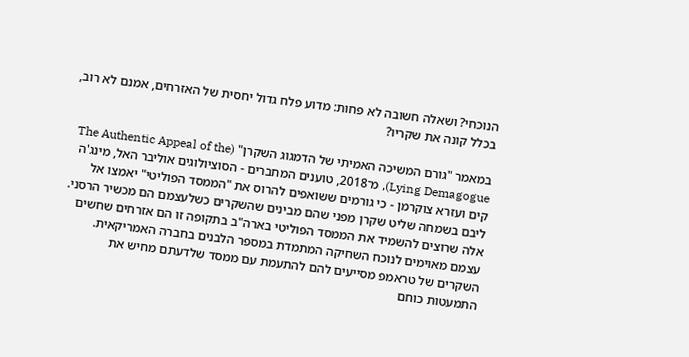הנוכחי? ושאלה חשובה לא פחות: מדוע פלח גדול יחסית של האזרחים, אמנם לא רוב, בכלל קונה את שקריו?

במאמר "גורם המשיכה האמיתי של הדמגוג השקרן" (The Authentic Appeal of the Lying Demagogue), מ־2018, טוענים המחברים - הסוציולוגים אוליבר האל, מינג'ה קים ועזרא צוקרמן - כי גורמים ששואפים להרוס את "הממסד הפוליטי" יאמצו אל ליבם בשמחה שליט שקרן מפני שהם מבינים שהשקרים כשלעצמם הם מכשיר הרסני. אלה שרוצים להשמיד את הממסד הפוליטי בארה"ב בתקופה זו הם אזרחים שחשים עצמם מאוימים לנוכח השחיקה המתמדת במספר הלבנים בחברה האמריקאית. השקרים של טראמפ מסייעים להם להתעמת עם ממסד שלדעתם מחיש את התמעטות כוחם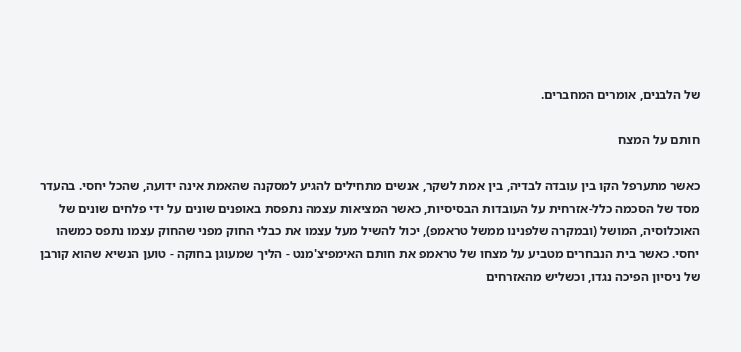של הלבנים, אומרים המחברים.

חותם על המצח

כאשר מתערפל הקו בין עובדה לבדיה, בין אמת לשקר, אנשים מתחילים להגיע למסקנה שהאמת אינה ידועה, שהכל יחסי. בהעדר מסד של הסכמה כלל-אזרחית על העובדות הבסיסיות, כאשר המציאות עצמה נתפסת באופנים שונים על ידי פלחים שונים של האוכלוסיה, המושל (ובמקרה שלפנינו ממשל טראמפ), יכול להשיל מעל עצמו את כבלי החוק מפני שהחוק עצמו נתפס כמשהו יחסי. כאשר בית הנבחרים מטביע על מצחו של טראמפ את חותם האימפיצ'מנט - הליך שמעוגן בחוקה - טוען הנשיא שהוא קורבן של ניסיון הפיכה נגדו, וכשליש מהאזרחים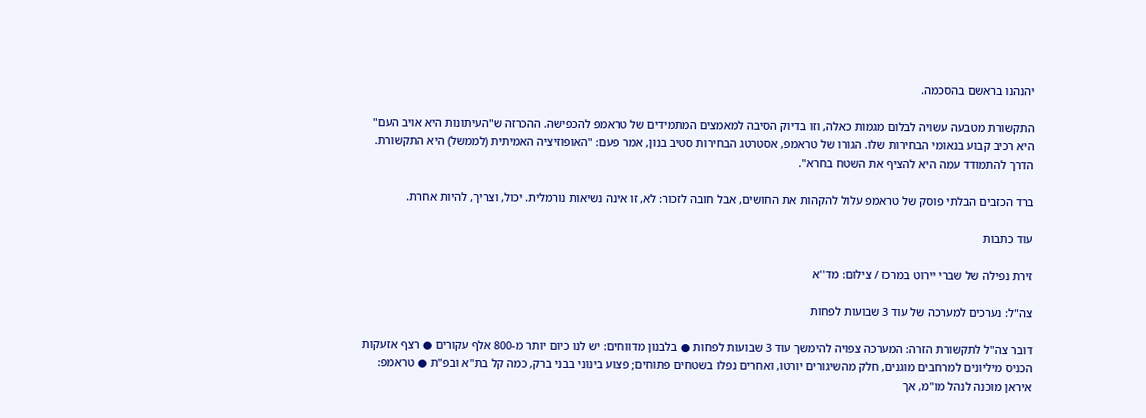יהנהנו בראשם בהסכמה.

התקשורת מטבעה עשויה לבלום מגמות כאלה, וזו בדיוק הסיבה למאמצים המתמידים של טראמפ להכפישה. ההכרזה ש"העיתונות היא אויב העם" היא רכיב קבוע בנאומי הבחירות שלו. הגורו של טראמפ, אסטרטג הבחירות סטיב בנון, אמר פעם: "האופוזיציה האמיתית (לממשל) היא התקשורת. הדרך להתמודד עמה היא להציף את השטח בחרא".

ברד הכזבים הבלתי פוסק של טראמפ עלול להקהות את החושים, אבל חובה לזכור: לא, זו אינה נשיאות נורמלית. יכול, וצריך, להיות אחרת.

עוד כתבות

זירת נפילה של שברי יירוט במרכז / צילום: מד''א

צה"ל: נערכים למערכה של עוד 3 שבועות לפחות

דובר צה"ל לתקשורת הזרה: המערכה צפויה להימשך עוד 3 שבועות לפחות ● בלבנון מדווחים: יש לנו כיום יותר מ-800 אלף עקורים ● רצף אזעקות הכניס מיליונים למרחבים מוגנים, חלק מהשיגורים יורטו, ואחרים נפלו בשטחים פתוחים; פצוע בינוני בבני ברק, כמה קל בת"א ובפ"ת ● טראמפ: איראן מוכנה לנהל מו"מ, אך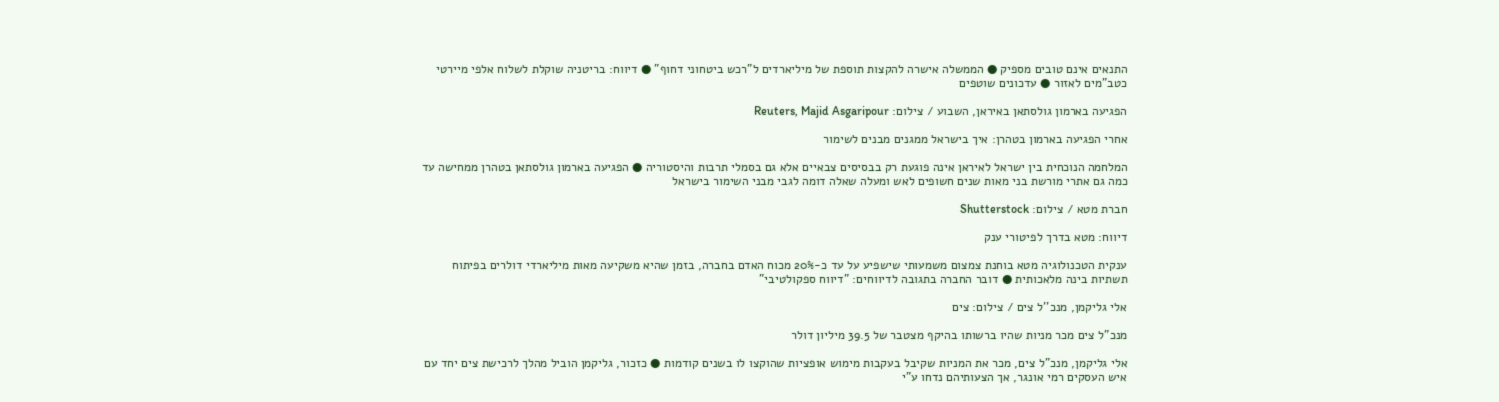התנאים אינם טובים מספיק ● הממשלה אישרה להקצות תוספת של מיליארדים ל"רכש ביטחוני דחוף" ● דיווח: בריטניה שוקלת לשלוח אלפי מיירטי כטב"מים לאזור ● עדכונים שוטפים

הפגיעה בארמון גולסתאן באיראן, השבוע / צילום: Reuters, Majid Asgaripour

אחרי הפגיעה בארמון בטהרן: איך בישראל ממגנים מבנים לשימור

המלחמה הנוכחית בין ישראל לאיראן אינה פוגעת רק בבסיסים צבאיים אלא גם בסמלי תרבות והיסטוריה ● הפגיעה בארמון גולסתאן בטהרן ממחישה עד כמה גם אתרי מורשת בני מאות שנים חשופים לאש ומעלה שאלה דומה לגבי מבני השימור בישראל

חברת מטא / צילום: Shutterstock

דיווח: מטא בדרך לפיטורי ענק

ענקית הטכנולוגיה מטא בוחנת צמצום משמעותי שישפיע על עד כ-20% מכוח האדם בחברה, בזמן שהיא משקיעה מאות מיליארדי דולרים בפיתוח תשתיות בינה מלאכותית ● דובר החברה בתגובה לדיווחים: "דיווח ספקולטיבי"

אלי גליקמן, מנכ''ל צים / צילום: צים

מנכ"ל צים מכר מניות שהיו ברשותו בהיקף מצטבר של 39.5 מיליון דולר

אלי גליקמן, מנכ"ל צים, מכר את המניות שקיבל בעקבות מימוש אופציות שהוקצו לו בשנים קודמות ● כזכור, גליקמן הוביל מהלך לרכישת צים יחד עם איש העסקים רמי אונגר, אך הצעותיהם נדחו ע"י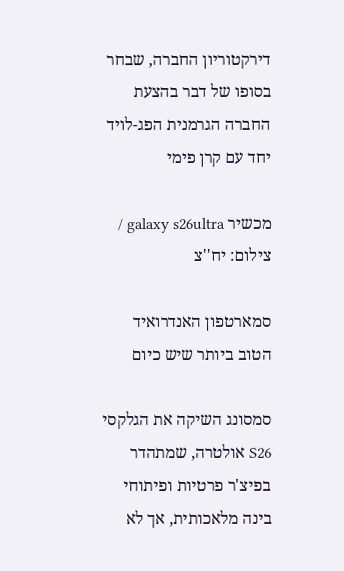דירקטוריון החברה, שבחר בסופו של דבר בהצעת החברה הגרמנית הפג-לויד יחד עם קרן פימי

מכשיר galaxy s26ultra / צילום: יח''צ

סמארטפון האנדרואיד הטוב ביותר שיש כיום

סמסונג השיקה את הגלקסי S26 אולטרה, שמתהדר בפיצ'ר פרטיות ופיתוחי בינה מלאכותית, אך לא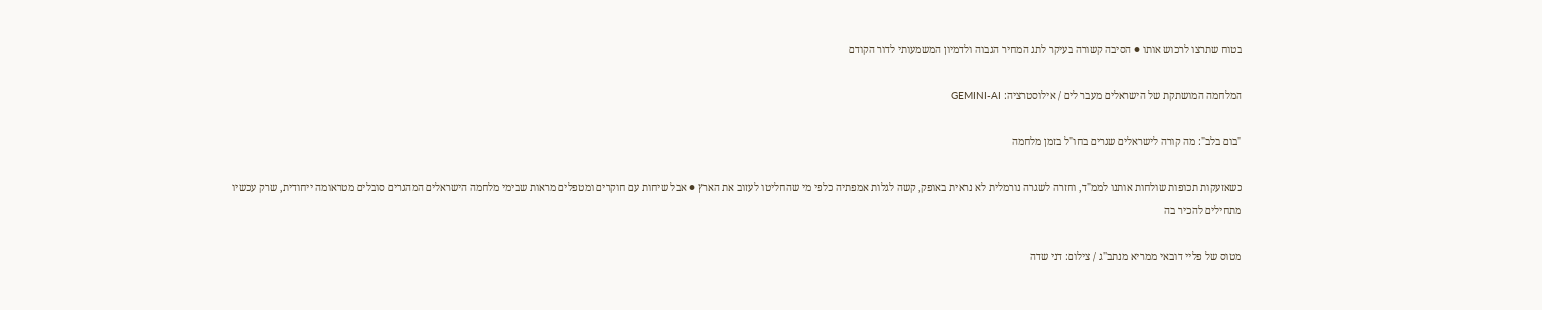בטוח שתרצו לרכוש אותו ● הסיבה קשורה בעיקר לתג המחיר הגבוה ולדמיון המשמעותי לדור הקודם

המלחמה המושתקת של הישראלים מעבר לים / אילוסטרציה: GEMINI-AI

"בום בלב": מה קורה לישראלים שגרים בחו"ל בזמן מלחמה

כשאזעקות תכופות שולחות אותנו לממ"ד, וחזרה לשגרה נורמלית לא נראית באופק, קשה לגלות אמפתיה כלפי מי שהחליטו לעזוב את הארץ ● אבל שיחות עם חוקרים ומטפלים מראות שבימי מלחמה הישראלים המהגרים סובלים מטראומה ייחודית, שרק עכשיו מתחילים להכיר בה

מטוס של פליי דובאי ממריא מנתב''ג / צילום: דני שדה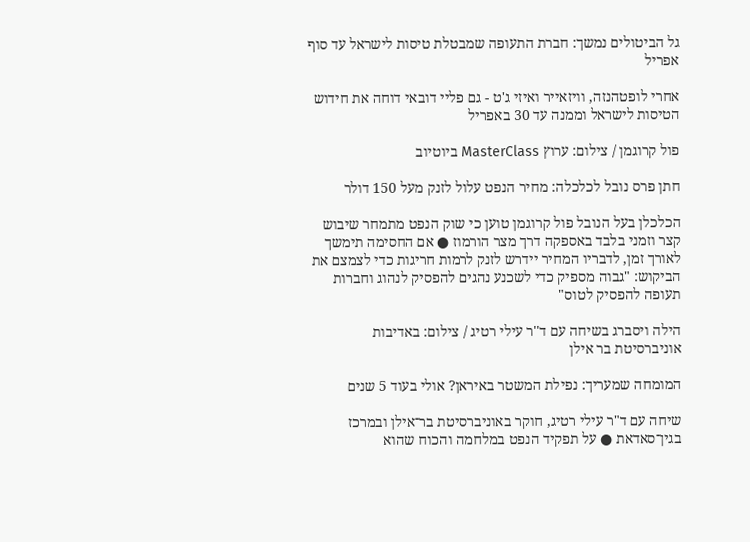גל הביטולים נמשך: חברת התעופה שמבטלת טיסות לישראל עד סוף אפריל

אחרי לופטהנזה, וויזאייר ואיזי ג'ט - גם פליי דובאי דוחה את חידוש הטיסות לישראל וממנה עד 30 באפריל

פול קרוגמן / צילום: ערוץ MasterClass ביוטיוב

חתן פרס נובל לכלכלה: מחיר הנפט עלול לזנק מעל 150 דולר

הכלכלן בעל הנובל פול קרוגמן טוען כי שוק הנפט מתמחר שיבוש קצר וזמני בלבד באספקה דרך מצר הורמוז ● אם החסימה תימשך לאורך זמן, לדבריו המחיר יידרש לזנק לרמות חריגות כדי לצמצם את הביקוש: "גבוה מספיק כדי לשכנע נהגים להפסיק לנהוג וחברות תעופה להפסיק לטוס"

הילה ויסברג בשיחה עם ד''ר עילי רטיג / צילום: באדיבות אוניברסיטת בר אילן

המומחה שמעריך: נפילת המשטר באיראן? אולי בעוד 5 שנים

שיחה עם ד"ר עילי רטיג, חוקר באוניברסיטת בר־אילן ובמרכז בגין־סאדאת ● על תפקיד הנפט במלחמה והכוח שהוא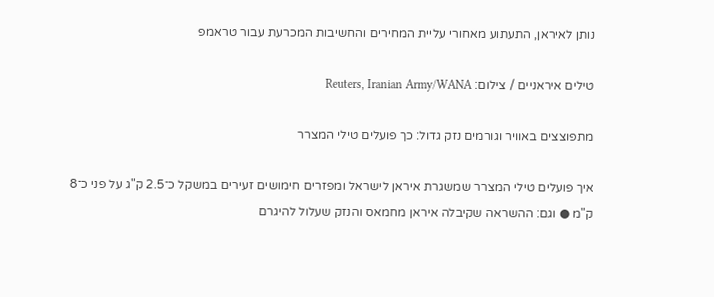נותן לאיראן, התעתוע מאחורי עליית המחירים והחשיבות המכרעת עבור טראמפ

טילים איראניים / צילום: Reuters, Iranian Army/WANA

מתפוצצים באוויר וגורמים נזק גדול: כך פועלים טילי המצרר

איך פועלים טילי המצרר שמשגרת איראן לישראל ומפזרים חימושים זעירים במשקל כ־2.5 ק"ג על פני כ־8 ק"מ ● וגם: ההשראה שקיבלה איראן מחמאס והנזק שעלול להיגרם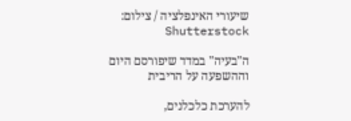שיעורי האינפלציה / צילום: Shutterstock

ה"בעיה" במדד שיפורסם היום וההשפעה על הריבית

להערכת כלכלנים,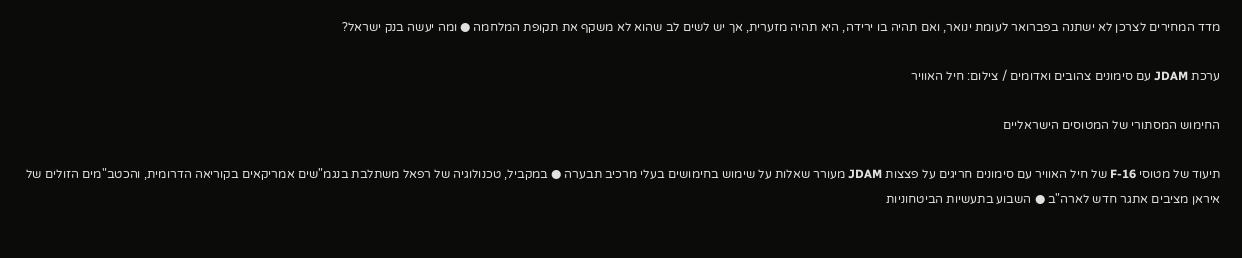מדד המחירים לצרכן לא ישתנה בפברואר לעומת ינואר, ואם תהיה בו ירידה, היא תהיה מזערית, אך יש לשים לב שהוא לא משקף את תקופת המלחמה ● ומה יעשה בנק ישראל?

ערכת JDAM עם סימונים צהובים ואדומים / צילום: חיל האוויר

החימוש המסתורי של המטוסים הישראליים

תיעוד של מטוסי F-16 של חיל האוויר עם סימונים חריגים על פצצות JDAM מעורר שאלות על שימוש בחימושים בעלי מרכיב תבערה ● במקביל, טכנולוגיה של רפאל משתלבת בנגמ"שים אמריקאים בקוריאה הדרומית, והכטב"מים הזולים של איראן מציבים אתגר חדש לארה"ב ● השבוע בתעשיות הביטחוניות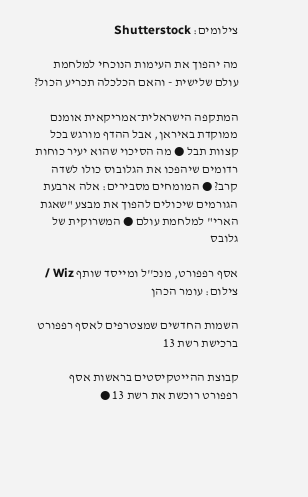צילומים: Shutterstock

מה יהפוך את העימות הנוכחי למלחמת עולם שלישית - והאם הכלכלה תכריע הכול?

המתקפה הישראלית־אמריקאית אומנם ממוקדת באיראן, אבל ההדף מורגש בכל קצוות תבל ● מה הסיכוי שהוא יעיר כוחות רדומים שיהפכו את הגלובוס כולו לשדה קרב? ● המומחים מסבירים: אלה ארבעת הגורמים שיכולים להפוך את מבצע "שאגת הארי" למלחמת עולם ● המשרוקית של גלובס

אסף רפפורט, מנכ''ל ומייסד שותף Wiz / צילום: עומר הכהן

השמות החדשים שמצטרפים לאסף רפפורט ברכישת רשת 13

קבוצת ההייטקיסטים בראשות אסף רפפורט רוכשת את רשת 13 ●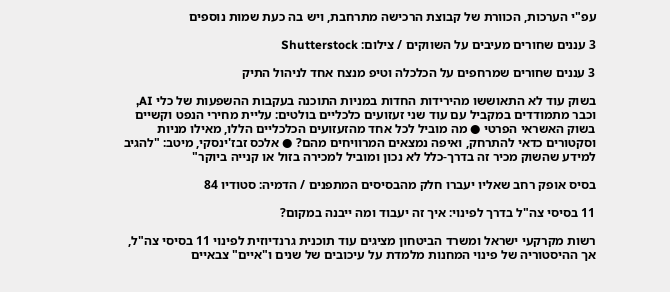עפ"י הערכות, הכוורת של קבוצת הרכישה מתרחבת, ויש בה כעת שמות נוספים

3 עננים שחורים מעיבים על השווקים / צילום: Shutterstock

3 עננים שחורים שמרחפים על הכלכלה וטיפ מנצח אחד לניהול התיק

בשוק עוד לא התאוששו מהירידות החדות במניות התוכנה בעקבות ההשפעות של כלי AI, וכבר מתמודדים במקביל עם עוד שני זעזועים כלכליים בולטים: עליית מחירי הנפט וקשיים בשוק האשראי הפרטי ● מה מוביל לכל אחד מהזעזועים הכלכליים הללו, מאילו מניות וסקטורים כדאי להתרחק, ואיפה נמצאים המרוויחים מהם? ● אלכס זבז'ינסקי, מיטב: "להגיב למידע שהשוק מכיר זה בדרך-כלל לא נכון ומוביל למכירה בזול או קנייה ביוקר"

בסיס אופק רחב שאליו יעברו חלק מהבסיסים המתפנים / הדמיה: סטודיו 84

11 בסיסי צה"ל בדרך לפינוי: איך זה יעבוד ומה ייבנה במקום?

רשות מקרקעי ישראל ומשרד הביטחון מציגים עוד תוכנית גרנדיוזית לפינוי 11 בסיסי צה"ל, אך ההיסטוריה של פינוי המחנות מלמדת על עיכובים של שנים ו"איים" צבאיים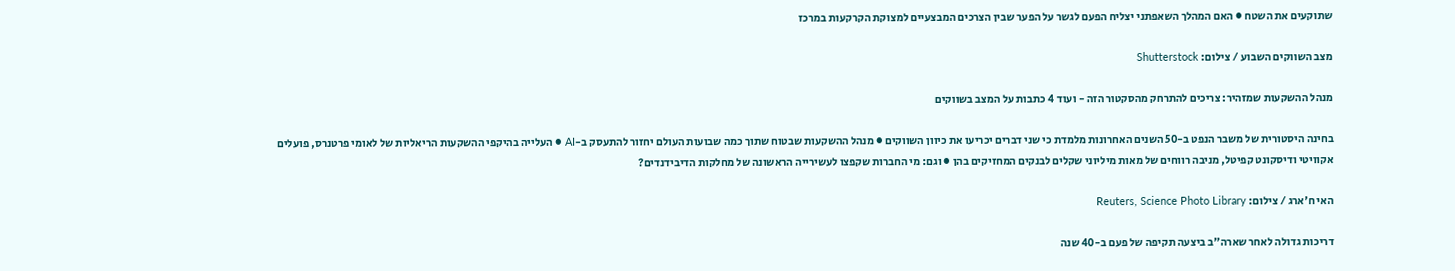שתוקעים את השטח ● האם המהלך השאפתני יצליח הפעם לגשר על הפער שבין הצרכים המבצעיים למצוקת הקרקעות במרכז

מצב השווקים השבוע / צילום: Shutterstock

מנהל ההשקעות שמזהיר: צריכים להתרחק מהסקטור הזה - ועוד 4 כתבות על המצב בשווקים

בחינה היסטורית של משבר הנפט ב-50 השנים האחרונות מלמדת כי שני דברים יכריעו את כיוון השווקים ● מנהל ההשקעות שבטוח שתוך כמה שבועות העולם יחזור להתעסק ב-AI ● העלייה בהיקפי ההשקעות הריאליות של לאומי פרטנרס, פועלים אקוויטי ודיסקונט קפיטל, מניבה רווחים של מאות מיליוני שקלים לבנקים המחזיקים בהן ● וגם: מי החברות שקפצו לעשירייה הראשונה של מחלקות הדיבידנדים?

האי ח'ארג / צילום: Reuters, Science Photo Library

דריכות גדולה לאחר שארה"ב ביצעה תקיפה של פעם ב-40 שנה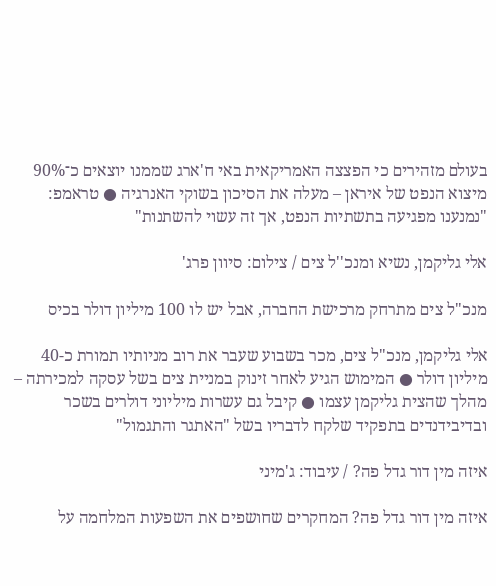בעולם מזהירים כי הפצצה האמריקאית באי ח'ארג שממנו יוצאים כ־90% מיצוא הנפט של איראן – מעלה את הסיכון בשוקי האנרגיה ● טראמפ: "נמנענו מפגיעה בתשתיות הנפט, אך זה עשוי להשתנות"

אלי גליקמן, נשיא ומנכ''ל צים / צילום: סיוון פרג'

מנכ"ל צים מתרחק מרכישת החברה, אבל יש לו 100 מיליון דולר בכיס

אלי גליקמן, מנכ"ל צים, מכר בשבוע שעבר את רוב מניותיו תמורת כ-40 מיליון דולר ● המימוש הגיע לאחר זינוק במניית צים בשל עסקה למכירתה – מהלך שהצית גליקמן עצמו ● קיבל גם עשרות מיליוני דולרים בשכר ובדיבידנדים בתפקיד שלקח לדבריו בשל "האתגר והתגמול"

איזה מין דור גדל פה? / עיבוד: ג'מיני

איזה מין דור גדל פה? המחקרים שחושפים את השפעות המלחמה על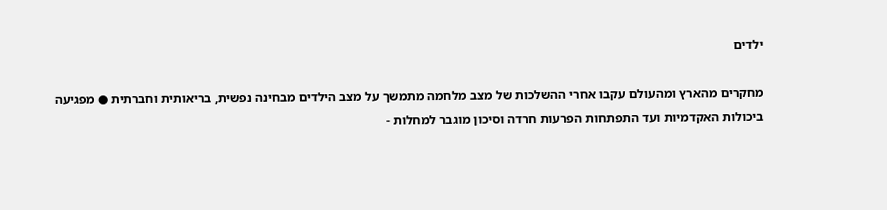ילדים

מחקרים מהארץ ומהעולם עקבו אחרי ההשלכות של מצב מלחמה מתמשך על מצב הילדים מבחינה נפשית, בריאותית וחברתית ● מפגיעה ביכולות האקדמיות ועד התפתחות הפרעות חרדה וסיכון מוגבר למחלות -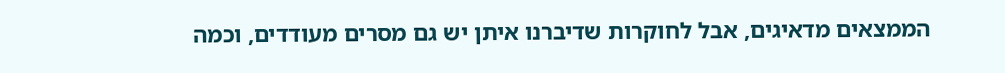הממצאים מדאיגים, אבל לחוקרות שדיברנו איתן יש גם מסרים מעודדים, וכמה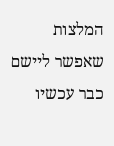המלצות שאפשר ליישם כבר עכשיו